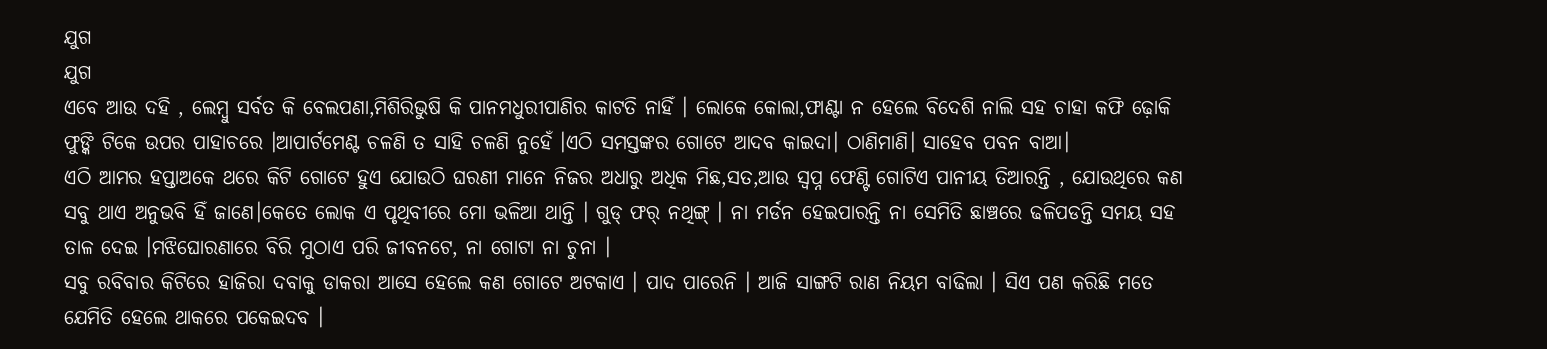ଯୁଗ
ଯୁଗ
ଏବେ ଆଉ ଦହି , ଲେମ୍ବୁ ସର୍ବତ କି ବେଲପଣା,ମିଶିରିଭୁଷି କି ପାନମଧୁରୀପାଣିର କାଟତି ନାହିଁ । ଲୋକେ କୋଲା,ଫାଣ୍ଟା ନ ହେଲେ ବିଦେଶି ନାଲି ସହ ଚାହା କଫି ଢ଼ୋକି ଫୁଙ୍କି ଟିକେ ଉପର ପାହାଚରେ ।ଆପାର୍ଟମେଣ୍ଟ ଚଳଣି ତ ସାହି ଚଳଣି ନୁହେଁ ।ଏଠି ସମସ୍ତଙ୍କର ଗୋଟେ ଆଦବ କାଇଦା। ଠାଣିମାଣି। ସାହେବ ପବନ ବାଆ।
ଏଠି ଆମର ହପ୍ତାଅକେ ଥରେ କିଟି ଗୋଟେ ହୁଏ ଯୋଉଠି ଘରଣୀ ମାନେ ନିଜର ଅଧାରୁ ଅଧିକ ମିଛ,ସତ,ଆଉ ସ୍ବପ୍ନ ଫେଣ୍ଟି ଗୋଟିଏ ପାନୀୟ ତିଆରନ୍ତି , ଯୋଉଥିରେ କଣ ସବୁ ଥାଏ ଅନୁଭବି ହିଁ ଜାଣେ।କେତେ ଲୋକ ଏ ପୃଥିବୀରେ ମୋ ଭଳିଆ ଥାନ୍ତି । ଗୁଡ୍ ଫର୍ ନଥିଙ୍ଗ୍ । ନା ମର୍ଡନ ହେଇପାରନ୍ତି ନା ସେମିତି ଛାଞ୍ଚରେ ଢଳିପଡନ୍ତି ସମୟ ସହ ତାଳ ଦେଇ ।ମଝିଘୋରଣାରେ ବିରି ମୁଠାଏ ପରି ଜୀବନଟେ, ନା ଗୋଟା ନା ଚୁନା ।
ସବୁ ରବିବାର କିଟିରେ ହାଜିରା ଦବାକୁ ଡାକରା ଆସେ ହେଲେ କଣ ଗୋଟେ ଅଟକାଏ । ପାଦ ପାରେନି । ଆଜି ସାଙ୍ଗଟି ରାଣ ନିୟମ ବାଢିଲା । ସିଏ ପଣ କରିଛି ମତେ ଯେମିତି ହେଲେ ଥାକରେ ପକେଇଦବ ।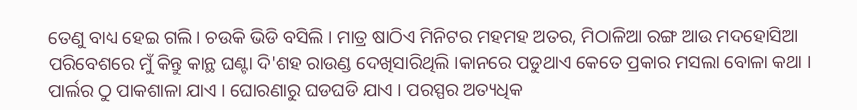ତେଣୁ ବାଧ୍ୟ ହେଇ ଗଲି। ଚଉକି ଭିଡି ବସିଲି । ମାତ୍ର ଷାଠିଏ ମିନିଟର ମହମହ ଅତର, ମିଠାଳିଆ ରଙ୍ଗ ଆଉ ମଦହୋସିଆ ପରିବେଶରେ ମୁଁ କିନ୍ତୁ କାନ୍ଥ ଘଣ୍ଟା ଦି'ଶହ ରାଉଣ୍ଡ ଦେଖିସାରିଥିଲି ।କାନରେ ପଡୁଥାଏ କେତେ ପ୍ରକାର ମସଲା ବୋଳା କଥା । ପାର୍ଲର ଠୁ ପାକଶାଳା ଯାଏ । ଘୋରଣାରୁ ଘଡଘଡି ଯାଏ । ପରସ୍ପର ଅତ୍ୟଧିକ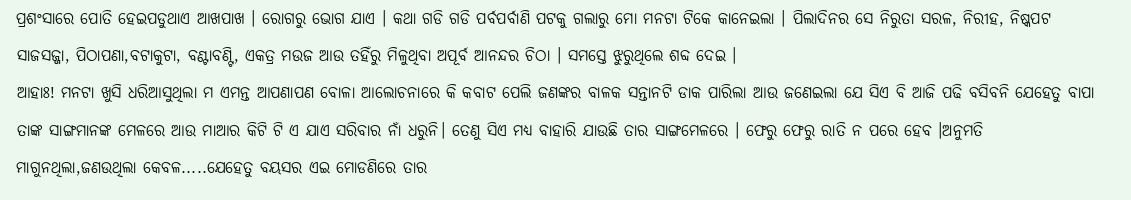ପ୍ରଶଂସାରେ ପୋତି ହେଇପଡୁଥାଏ ଆଖପାଖ । ରୋଗରୁ ଭୋଗ ଯାଏ । କଥା ଗଡି ଗଡି ପର୍ବପର୍ବାଣି ପଟକୁ ଗଲାରୁ ମୋ ମନଟା ଟିକେ କାନେଇଲା । ପିଲାଦିନର ସେ ନିରୁତା ସରଳ, ନିରୀହ, ନିଷ୍କପଟ ସାଜସଜ୍ଜା, ପିଠାପଣା,ବଟାକୁଟା, ବଣ୍ଟାବଣ୍ଟି, ଏକତ୍ର ମଉଜ ଆଉ ତହିଁରୁ ମିଳୁଥିବା ଅପୂର୍ବ ଆନନ୍ଦର ଚିଠା । ସମସ୍ତେ ଝୁରୁଥିଲେ ଶବ୍ଦ ଦେଇ ।
ଆହାଃ! ମନଟା ଖୁସି ଧରିଆସୁଥିଲା ମ ଏମନ୍ତ ଆପଣାପଣ ବୋଳା ଆଲୋଚନାରେ କି କବାଟ ପେଲି ଜଣଙ୍କର ବାଳକ ସନ୍ତାନଟି ଡାକ ପାରିଲା ଆଉ ଜଣେଇଲା ଯେ ସିଏ ବି ଆଜି ପଢି ବସିବନି ଯେହେତୁ ବାପା ତାଙ୍କ ସାଙ୍ଗମାନଙ୍କ ମେଳରେ ଆଉ ମାଆର କିଟି ଟି ଏ ଯାଏ ସରିବାର ନାଁ ଧରୁନି। ତେଣୁ ସିଏ ମଧ୍ୟ ବାହାରି ଯାଉଛି ତାର ସାଙ୍ଗମେଳରେ । ଫେରୁ ଫେରୁ ରାତି ନ ପରେ ହେବ ।ଅନୁମତି ମାଗୁନଥିଲା,ଜଣଉଥିଲା କେବଳ.....ଯେହେତୁ ବୟସର ଏଇ ମୋଡଣିରେ ତାର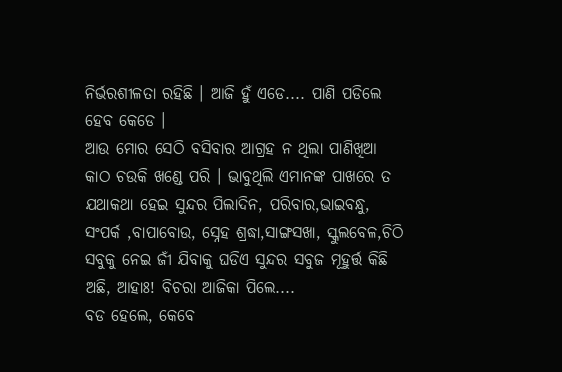ନିର୍ଭରଶୀଳତା ରହିଛି । ଆଜି ହୁଁ ଏଡେ.... ପାଣି ପଡିଲେ ହେବ କେଡେ ।
ଆଉ ମୋର ସେଠି ବସିବାର ଆଗ୍ରହ ନ ଥିଲା ପାଣିଖିଆ କାଠ ଚଉକି ଖଣ୍ଡେ ପରି । ଭାବୁଥିଲି ଏମାନଙ୍କ ପାଖରେ ତ ଯଥାକଥା ହେଇ ସୁନ୍ଦର ପିଲାଦିନ, ପରିବାର,ଭାଇବନ୍ଧୁ, ସଂପର୍କ ,ବାପାବୋଉ, ସ୍ନେହ ଶ୍ରଦ୍ଧା,ସାଙ୍ଗସଖା, ସ୍କୁଲବେଳ,ଚିଠି ସବୁକୁ ନେଇ ଜୀଁ ଯିବାକୁ ଘଡିଏ ସୁନ୍ଦର ସବୁଜ ମୂହୁର୍ତ୍ତ କିଛି ଅଛି, ଆହାଃ! ବିଚରା ଆଜିକା ପିଲେ....
ବଡ ହେଲେ, କେବେ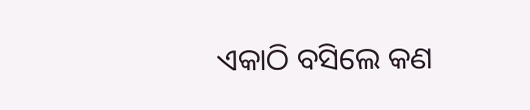ଏକାଠି ବସିଲେ କଣ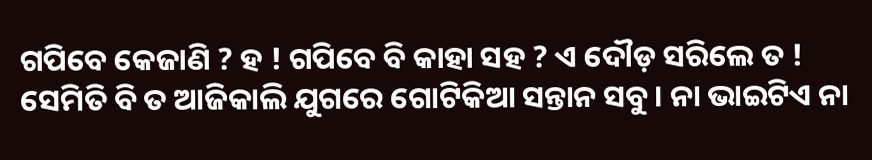ଗପିବେ କେଜାଣି ? ହ ! ଗପିବେ ବି କାହା ସହ ? ଏ ଦୌଡ଼ ସରିଲେ ତ ! ସେମିତି ବି ତ ଆଜିକାଲି ଯୁଗରେ ଗୋଟିକିଆ ସନ୍ତାନ ସବୁ। ନା ଭାଇଟିଏ ନା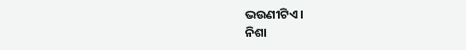ଭଉଣୀଟିଏ ।
ନିଶା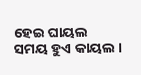ହେଇ ଘାୟଲ
ସମୟ ହୁଏ କାୟଲ ।